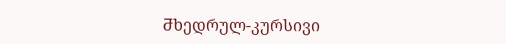Ⴋხედრულ-კურსივი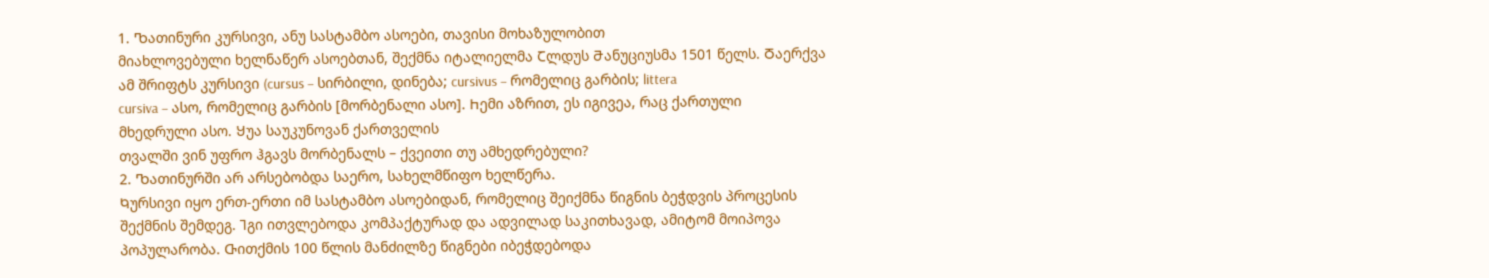1. Ⴊათინური კურსივი, ანუ სასტამბო ასოები, თავისი მოხაზულობით
მიახლოვებული ხელნაწერ ასოებთან, შექმნა იტალიელმა Ⴀლდუს Ⴋანუციუსმა 1501 წელს. Ⴃაერქვა
ამ შრიფტს კურსივი (cursus – სირბილი, დინება; cursivus – რომელიც გარბის; littera
cursiva – ასო, რომელიც გარბის [მორბენალი ასო]. Ⴙემი აზრით, ეს იგივეა, რაც ქართული
მხედრული ასო. Ⴘუა საუკუნოვან ქართველის
თვალში ვინ უფრო ჰგავს მორბენალს – ქვეითი თუ ამხედრებული?
2. Ⴊათინურში არ არსებობდა საერო, სახელმწიფო ხელწერა.
Ⴉურსივი იყო ერთ-ერთი იმ სასტამბო ასოებიდან, რომელიც შეიქმნა წიგნის ბეჭდვის პროცესის
შექმნის შემდეგ. Ⴈგი ითვლებოდა კომპაქტურად და ადვილად საკითხავად, ამიტომ მოიპოვა
პოპულარობა. Ⴇითქმის 100 წლის მანძილზე წიგნები იბეჭდებოდა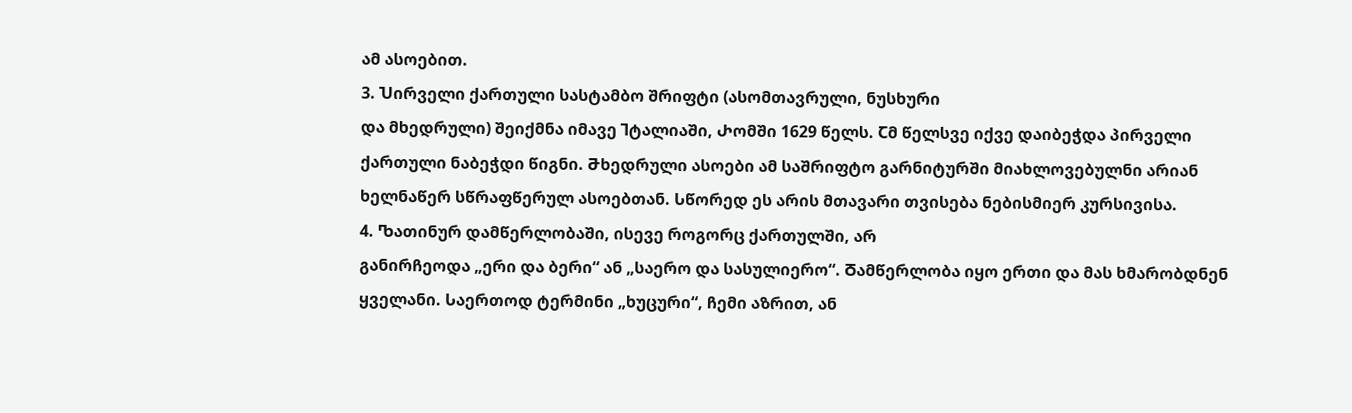ამ ასოებით.
3. Ⴎირველი ქართული სასტამბო შრიფტი (ასომთავრული, ნუსხური
და მხედრული) შეიქმნა იმავე Ⴈტალიაში, Ⴐომში 1629 წელს. Ⴀმ წელსვე იქვე დაიბეჭდა პირველი
ქართული ნაბეჭდი წიგნი. Ⴋხედრული ასოები ამ საშრიფტო გარნიტურში მიახლოვებულნი არიან
ხელნაწერ სწრაფწერულ ასოებთან. Ⴑწორედ ეს არის მთავარი თვისება ნებისმიერ კურსივისა.
4. Ⴊათინურ დამწერლობაში, ისევე როგორც ქართულში, არ
განირჩეოდა „ერი და ბერი“ ან „საერო და სასულიერო“. Ⴃამწერლობა იყო ერთი და მას ხმარობდნენ
ყველანი. Ⴑაერთოდ ტერმინი „ხუცური“, ჩემი აზრით, ან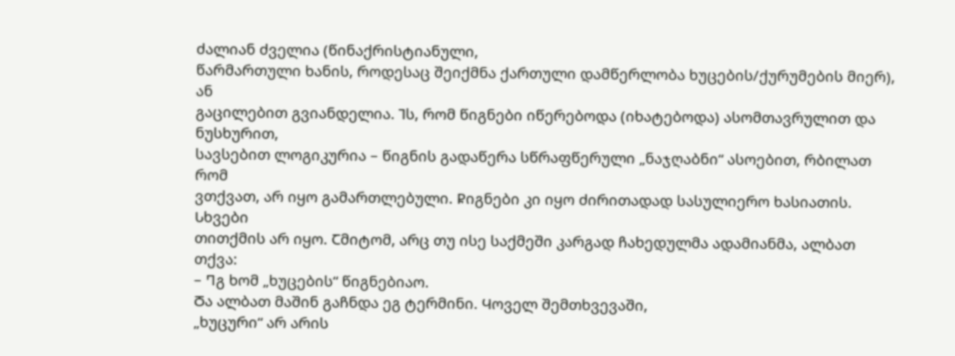ძალიან ძველია (წინაქრისტიანული,
წარმართული ხანის, როდესაც შეიქმნა ქართული დამწერლობა ხუცების/ქურუმების მიერ), ან
გაცილებით გვიანდელია. Ⴈს, რომ წიგნები იწერებოდა (იხატებოდა) ასომთავრულით და ნუსხურით,
სავსებით ლოგიკურია – წიგნის გადაწერა სწრაფწერული „ნაჯღაბნი“ ასოებით, რბილათ რომ
ვთქვათ, არ იყო გამართლებული. Ⴜიგნები კი იყო ძირითადად სასულიერო ხასიათის. Ⴑხვები
თითქმის არ იყო. Ⴀმიტომ, არც თუ ისე საქმეში კარგად ჩახედულმა ადამიანმა, ალბათ თქვა:
– Ⴄგ ხომ „ხუცების“ წიგნებიაო.
Ⴃა ალბათ მაშინ გაჩნდა ეგ ტერმინი. Ⴗოველ შემთხვევაში,
„ხუცური“ არ არის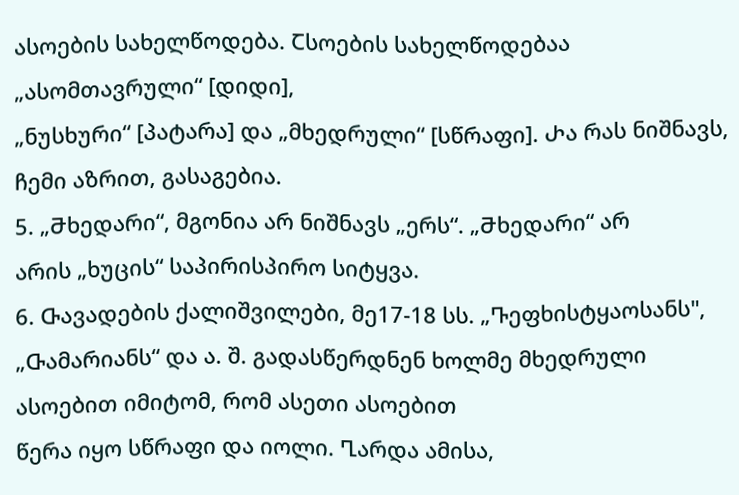ასოების სახელწოდება. Ⴀსოების სახელწოდებაა „ასომთავრული“ [დიდი],
„ნუსხური“ [პატარა] და „მხედრული“ [სწრაფი]. Ⴐა რას ნიშნავს, ჩემი აზრით, გასაგებია.
5. „Ⴋხედარი“, მგონია არ ნიშნავს „ერს“. „Ⴋხედარი“ არ
არის „ხუცის“ საპირისპირო სიტყვა.
6. Ⴇავადების ქალიშვილები, მე17-18 სს. „Ⴅეფხისტყაოსანს",
„Ⴇამარიანს“ და ა. შ. გადასწერდნენ ხოლმე მხედრული ასოებით იმიტომ, რომ ასეთი ასოებით
წერა იყო სწრაფი და იოლი. Ⴂარდა ამისა,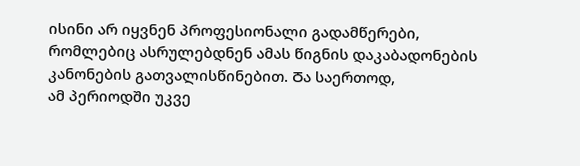ისინი არ იყვნენ პროფესიონალი გადამწერები,
რომლებიც ასრულებდნენ ამას წიგნის დაკაბადონების კანონების გათვალისწინებით. Ⴃა საერთოდ,
ამ პერიოდში უკვე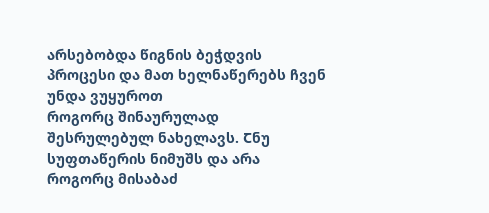არსებობდა წიგნის ბეჭდვის პროცესი და მათ ხელნაწერებს ჩვენ უნდა ვუყუროთ
როგორც შინაურულად შესრულებულ ნახელავს. Ⴀნუ სუფთაწერის ნიმუშს და არა როგორც მისაბაძ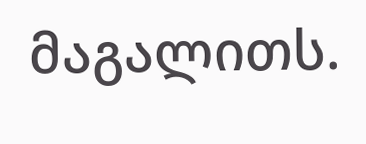მაგალითს.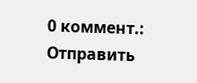0 коммент.:
Отправить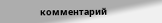комментарий